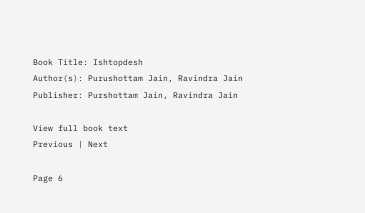Book Title: Ishtopdesh
Author(s): Purushottam Jain, Ravindra Jain
Publisher: Purshottam Jain, Ravindra Jain

View full book text
Previous | Next

Page 6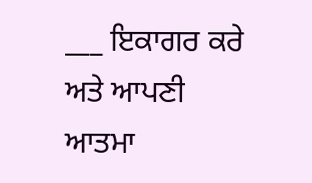___ ਇਕਾਗਰ ਕਰੇ ਅਤੇ ਆਪਣੀ ਆਤਮਾ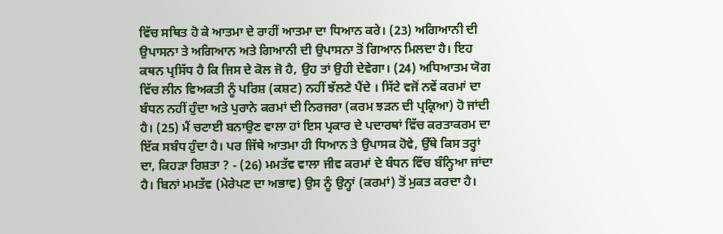ਵਿੱਚ ਸਥਿਤ ਹੋ ਕੇ ਆਤਮਾ ਦੇ ਰਾਹੀਂ ਆਤਮਾ ਦਾ ਧਿਆਨ ਕਰੇ। (23) ਅਗਿਆਨੀ ਦੀ ਉਪਾਸਨਾ ਤੇ ਅਗਿਆਨ ਅਤੇ ਗਿਆਨੀ ਦੀ ਉਪਾਸਨਾ ਤੋਂ ਗਿਆਨ ਮਿਲਦਾ ਹੈ। ਇਹ ਕਥਨ ਪ੍ਰਸਿੱਧ ਹੈ ਕਿ ਜਿਸ ਦੇ ਕੋਲ ਜੋ ਹੈ, ਉਹ ਤਾਂ ਉਹੀ ਦੇਵੇਗਾ। (24) ਅਧਿਆਤਮ ਯੋਗ ਵਿੱਚ ਲੀਨ ਵਿਅਕਤੀ ਨੂੰ ਪਰਿਸ਼ (ਕਸ਼ਟ) ਨਹੀਂ ਝੱਲਣੇ ਪੈਂਦੇ । ਸਿੱਟੇ ਵਜੋਂ ਨਵੇਂ ਕਰਮਾਂ ਦਾ ਬੰਧਨ ਨਹੀਂ ਹੁੰਦਾ ਅਤੇ ਪੁਰਾਨੇ ਕਰਮਾਂ ਦੀ ਨਿਰਜਰਾ (ਕਰਮ ਝੜਨ ਦੀ ਪ੍ਰਕ੍ਰਿਆ) ਹੋ ਜਾਂਦੀ ਹੈ। (25) ਮੈਂ ਚਟਾਈ ਬਨਾਉਣ ਵਾਲਾ ਹਾਂ ਇਸ ਪ੍ਰਕਾਰ ਦੇ ਪਦਾਰਥਾਂ ਵਿੱਚ ਕਰਤਾਕਰਮ ਦਾ ਇੱਕ ਸਬੰਧ ਹੁੰਦਾ ਹੈ। ਪਰ ਜਿੱਥੇ ਆਤਮਾ ਹੀ ਧਿਆਨ ਤੇ ਉਪਾਸਕ ਹੋਵੇ, ਉੱਥੇ ਕਿਸ ਤਰ੍ਹਾਂ ਦਾ, ਕਿਹੜਾ ਰਿਸ਼ਤਾ ? - (26) ਮਮਤੱਵ ਵਾਲਾ ਜੀਵ ਕਰਮਾਂ ਦੇ ਬੰਧਨ ਵਿੱਚ ਬੰਨ੍ਹਿਆ ਜਾਂਦਾ ਹੈ। ਬਿਨਾਂ ਮਮਤੱਵ (ਮੇਰੇਪਣ ਦਾ ਅਭਾਵ) ਉਸ ਨੂੰ ਉਨ੍ਹਾਂ (ਕਰਮਾਂ) ਤੋਂ ਮੁਕਤ ਕਰਦਾ ਹੈ।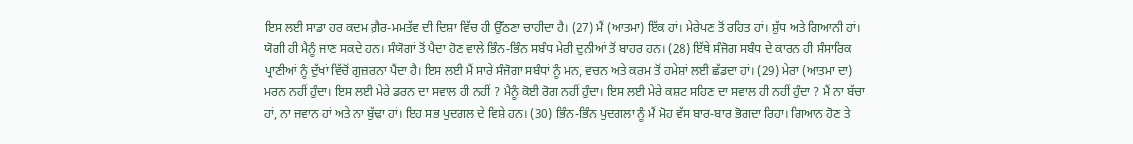ਇਸ ਲਈ ਸਾਡਾ ਹਰ ਕਦਮ ਗ਼ੈਰ-ਮਮਤੱਵ ਦੀ ਦਿਸ਼ਾ ਵਿੱਚ ਹੀ ਉੱਠਣਾ ਚਾਹੀਦਾ ਹੈ। (27) ਮੈਂ (ਆਤਮਾ) ਇੱਕ ਹਾਂ। ਮੇਰੇਪਣ ਤੋਂ ਰਹਿਤ ਹਾਂ। ਸ਼ੁੱਧ ਅਤੇ ਗਿਆਨੀ ਹਾਂ। ਯੋਗੀ ਹੀ ਮੈਨੂੰ ਜਾਣ ਸਕਦੇ ਹਨ। ਸੰਯੋਗਾਂ ਤੋਂ ਪੈਦਾ ਹੋਣ ਵਾਲੇ ਭਿੰਨ-ਭਿੰਨ ਸਬੰਧ ਮੇਰੀ ਦੁਨੀਆਂ ਤੋਂ ਬਾਹਰ ਹਨ। (28) ਇੱਥੇ ਸੰਜੋਗ ਸਬੰਧ ਦੇ ਕਾਰਨ ਹੀ ਸੰਸਾਰਿਕ ਪ੍ਰਾਣੀਆਂ ਨੂੰ ਦੁੱਖਾਂ ਵਿੱਚੋਂ ਗੁਜ਼ਰਨਾ ਪੈਂਦਾ ਹੈ। ਇਸ ਲਈ ਮੈਂ ਸਾਰੇ ਸੰਜੋਗਾ ਸਬੰਧਾਂ ਨੂੰ ਮਨ, ਵਚਨ ਅਤੇ ਕਰਮ ਤੋਂ ਹਮੇਸ਼ਾਂ ਲਈ ਛੱਡਦਾ ਹਾਂ। (29) ਮੇਰਾ (ਆਤਮਾ ਦਾ) ਮਰਨ ਨਹੀਂ ਹੁੰਦਾ। ਇਸ ਲਈ ਮੇਰੇ ਡਰਨ ਦਾ ਸਵਾਲ ਹੀ ਨਹੀਂ ? ਮੈਨੂੰ ਕੋਈ ਰੋਗ ਨਹੀਂ ਹੁੰਦਾ। ਇਸ ਲਈ ਮੇਰੇ ਕਸ਼ਟ ਸਹਿਣ ਦਾ ਸਵਾਲ ਹੀ ਨਹੀਂ ਹੁੰਦਾ ? ਮੈਂ ਨਾ ਬੱਚਾ ਹਾਂ, ਨਾ ਜਵਾਨ ਹਾਂ ਅਤੇ ਨਾ ਬੁੱਢਾ ਹਾਂ। ਇਹ ਸਭ ਪੁਦਗਲ ਦੇ ਵਿਸ਼ੇ ਹਨ। (30) ਭਿੰਨ-ਭਿੰਨ ਪੁਦਗਲਾ ਨੂੰ ਮੈਂ ਮੋਹ ਵੱਸ ਬਾਰ-ਬਾਰ ਭੋਗਦਾ ਰਿਹਾ। ਗਿਆਨ ਹੋਣ ਤੇ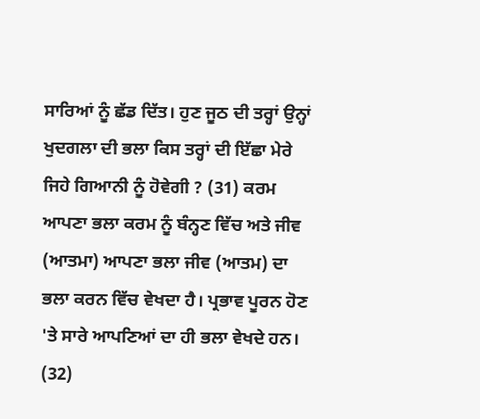ਸਾਰਿਆਂ ਨੂੰ ਛੱਡ ਦਿੱਤ। ਹੁਣ ਜੂਠ ਦੀ ਤਰ੍ਹਾਂ ਉਨ੍ਹਾਂ ਖੁਦਗਲਾ ਦੀ ਭਲਾ ਕਿਸ ਤਰ੍ਹਾਂ ਦੀ ਇੱਛਾ ਮੇਰੇ ਜਿਹੇ ਗਿਆਨੀ ਨੂੰ ਹੋਵੇਗੀ ? (31) ਕਰਮ ਆਪਣਾ ਭਲਾ ਕਰਮ ਨੂੰ ਬੰਨ੍ਹਣ ਵਿੱਚ ਅਤੇ ਜੀਵ (ਆਤਮਾ) ਆਪਣਾ ਭਲਾ ਜੀਵ (ਆਤਮ) ਦਾ ਭਲਾ ਕਰਨ ਵਿੱਚ ਵੇਖਦਾ ਹੈ। ਪ੍ਰਭਾਵ ਪੂਰਨ ਹੋਣ 'ਤੇ ਸਾਰੇ ਆਪਣਿਆਂ ਦਾ ਹੀ ਭਲਾ ਵੇਖਦੇ ਹਨ। (32)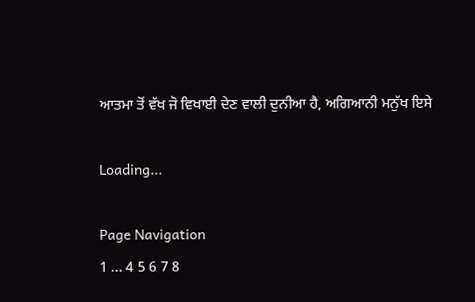ਆਤਮਾ ਤੋਂ ਵੱਖ ਜੋ ਵਿਖਾਈ ਦੇਣ ਵਾਲੀ ਦੁਨੀਆ ਹੈ, ਅਗਿਆਨੀ ਮਨੁੱਖ ਇਸੇ

Loading...

Page Navigation
1 ... 4 5 6 7 8